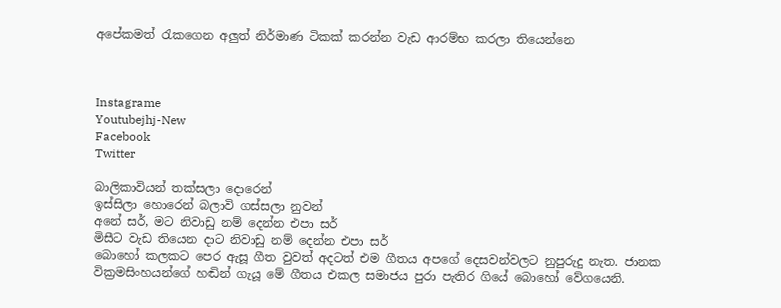අපේකමත් රැකගෙන අලුත් නිර්මාණ ටිකක් කරන්න වැඩ ආරම්භ කරලා තියෙන්නෙ



Instagrame
Youtubejhj-New
Facebook
Twitter

බාලිකාවියන් තක්සලා දොරෙන්
ඉස්සිලා හොරෙන් බලාවි ගස්සලා නුවන්
අනේ සර්, මට නිවාඩු නම් දෙන්න එපා සර්
මිසීට වැඩ තියෙන දාට නිවාඩු නම් දෙන්න එපා සර්
බොහෝ කලකට පෙර ඇසූ ගීත වුවත් අදටත් එම ගීතය අපගේ දෙසවන්වලට නුපුරුදු නැත. ජානක වික්‍රමසිංහයන්ගේ හඬින් ගැයූ මේ ගීතය එකල සමාජය පුරා පැතිර ගියේ බොහෝ වේගයෙනි.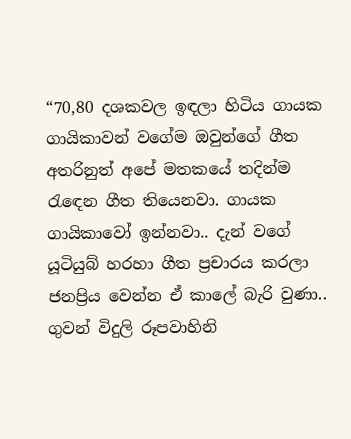“70,80 දශකවල ඉඳලා හිටිය ගායක ගායිකාවන් වගේම ඔවුන්ගේ ගීත අතරිනුත් අපේ මතකයේ තදින්ම රැඳෙන ගීත තියෙනවා. ගායක ගායිකාවෝ ඉන්නවා.. දැන් වගේ යූටියුබ් හරහා ගීත ප්‍රචාරය කරලා ජනප්‍රිය වෙන්න ඒ කාලේ බැරි වුණා.. ගුවන් විදුලි රූපවාහිනි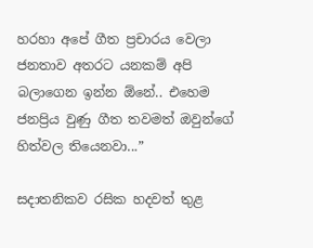හරහා අපේ ගීත ප්‍රචාරය වෙලා ජනතාව අතරට යනකම් අපි බලාගෙන ඉන්න ඕනේ.. එහෙම ජනප්‍රිය වුණු ගීත තවමත් ඔවුන්ගේ හිත්වල තියෙනවා...”

සදාතනිකව රසික හදවත් තුළ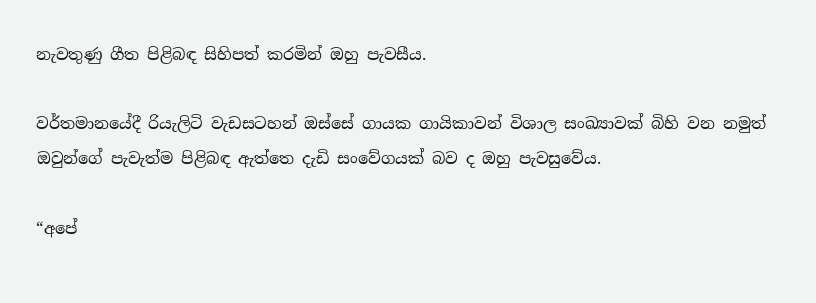නැවතුණු ගීත පිළිබඳ සිහිපත් කරමින් ඔහු පැවසීය.

වර්තමානයේදී රියැලිටි වැඩසටහන් ඔස්සේ ගායක ගායිකාවන් විශාල සංඛ්‍යාවක් බිහි වන නමුත් ඔවුන්ගේ පැවැත්ම පිළිබඳ ඇත්තෙ දැඩි සංවේගයක් බව ද ඔහු පැවසුවේය.

“අපේ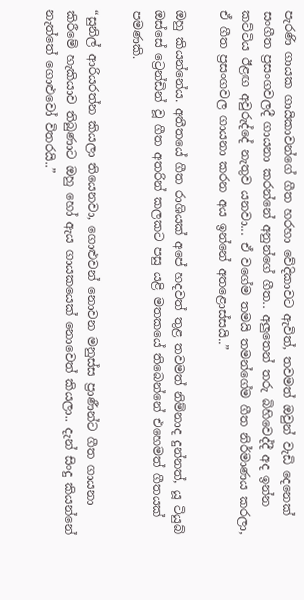පැරණි ගායක ගායිකාවන්ගේ ගීත හරහා වේදිකාවට ඇවිත්, තවමත් ඔවුන් වැඩි දෙනෙක් සංගීත ප්‍රසංගවලදී ගායනා කරන්නේ අනුන්ගේ ගීත.. අලුතෙන් තරු බිහිවෙද්දී අද ඉන්න කට්ටිය ඊළඟ අවුරුද්දේ නැතුව යනවා... ඒ වගේම තමයි තමන්ගේම ගීත නිර්මාණය කරලා, ඒ ගීත ප්‍රසංගවල ගායනා කරන අය ඉන්නේ අතළොස්සයි..”

ඔහු කියන්නේය. අතීතයේ ගීත රාශියක් අපේ හදවත් තුළ තවමත් නිම්නාද දුන්නත්, යූ ටියුබ් ඔස්සේ ට්‍රෙන්ඩින් වූ ගීත අතරින් කලකට පසු යළි මතකයේ තිබෙන්නේ එහෙමත් ගීතයක් පමණකි.

“සුනිල් ආරියරත්න කියලා තියෙනවා, ගොළුවන් නොවන මනුස්ස ප්‍රාණීන්ට ගීත ගායනා කිරීමේ හැකියාව තිබුණාට ඔහු හෝ ඇය ගායකයෙක් නොවෙත් කියලා.. දැන් සිංදු කියන්නේ නැත්තේ ගොළුවෝ විතරයි..”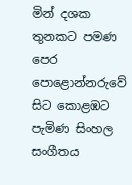මින් දශක තුනකට පමණ පෙර පොළොන්නරුවේ සිට කොළඹට පැමිණ සිංහල සංගීතය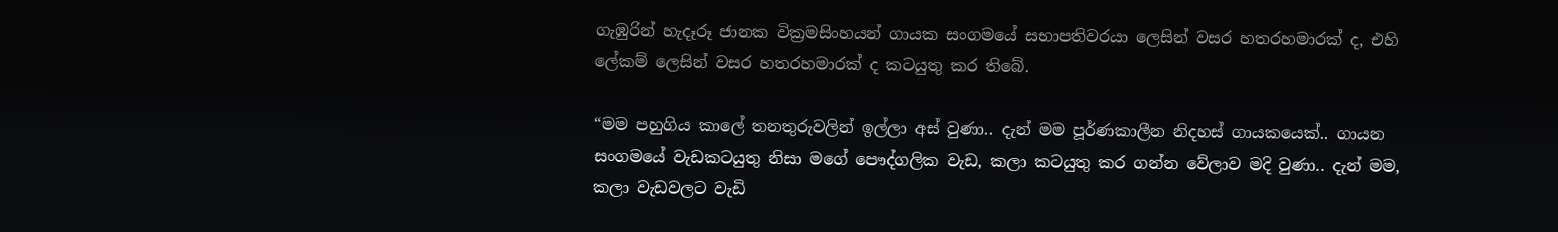ගැඹුරින් හැදෑරූ ජානක වික්‍රමසිංහයන් ගායක සංගමයේ සභාපතිවරයා ලෙසින් වසර හතරහමාරක් ද, එහි ලේකම් ලෙසින් වසර හතරහමාරක් ද කටයුතු කර තිබේ.

“මම පහුගිය කාලේ තනතුරුවලින් ඉල්ලා අස් වුණා.. දැන් මම පූර්ණකාලීන නිදහස් ගායකයෙක්.. ගායන සංගමයේ වැඩකටයුතු නිසා මගේ පෞද්ගලික වැඩ, කලා කටයුතු කර ගන්න වේලාව මදි වුණා.. දැන් මම, කලා වැඩවලට වැඩි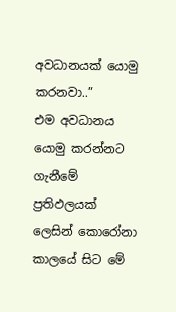අවධානයක් යොමු කරනවා..”
එම අවධානය යොමු කරන්නට ගැනීමේ ප්‍රතිඵලයක් ලෙසින් කොරෝනා කාලයේ සිට මේ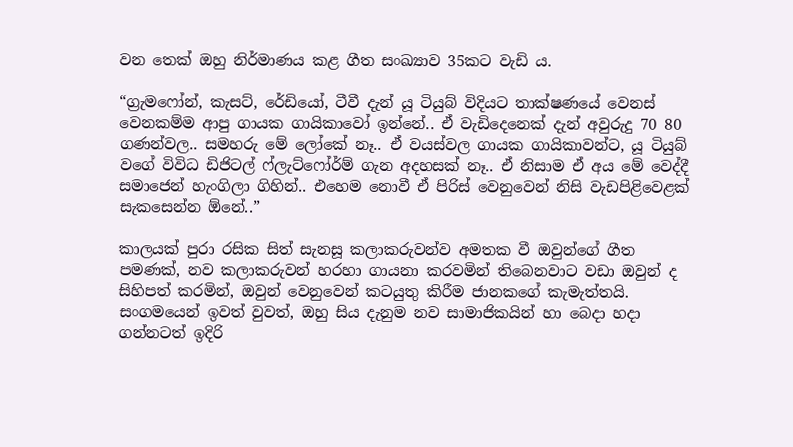වන තෙක් ඔහු නිර්මාණය කළ ගීත සංඛ්‍යාව 35කට වැඩි ය.

“ග්‍රැමෆෝන්, කැසට්, රේඩියෝ, ටීවී දැන් යූ ටියුබ් විදියට තාක්ෂණයේ වෙනස් වෙනකම්ම ආපු ගායක ගායිකාවෝ ඉන්නේ.. ඒ වැඩිදෙනෙක් දැන් අවුරුදු 70 80 ගණන්වල.. සමහරු මේ ලෝකේ නෑ.. ඒ වයස්වල ගායක ගායිකාවන්ට, යූ ටියුබ් වගේ විවිධ ඩිජිටල් ෆ්ලැට්ෆෝර්ම් ගැන අදහසක් නෑ.. ඒ නිසාම ඒ අය මේ වෙද්දී සමාජෙන් හැංගිලා ගිහින්.. එහෙම නොවී ඒ පිරිස් වෙනුවෙන් නිසි වැඩපිළිවෙළක් සැකසෙන්න ඕනේ..”

කාලයක් පුරා රසික සිත් සැනසූ කලාකරුවන්ව අමතක වී ඔවුන්ගේ ගීත පමණක්, නව කලාකරුවන් හරහා ගායනා කරවමින් තිබෙනවාට වඩා ඔවුන් ද සිහිපත් කරමින්, ඔවුන් වෙනුවෙන් කටයුතු කිරීම ජානකගේ කැමැත්තයි. සංගමයෙන් ඉවත් වුවත්, ඔහු සිය දැනුම නව සාමාජිකයින් හා බෙදා හදා ගන්නටත් ඉදිරි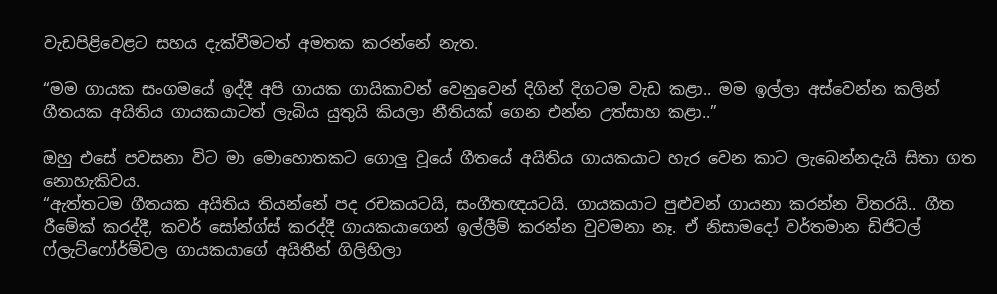වැඩපිළිවෙළට සහය දැක්වීමටත් අමතක කරන්නේ නැත.

“මම ගායක සංගමයේ ඉද්දී අපි ගායක ගායිකාවන් වෙනුවෙන් දිගින් දිගටම වැඩ කළා.. මම ඉල්ලා අස්වෙන්න කලින් ගීතයක අයිතිය ගායකයාටත් ලැබිය යුතුයි කියලා නීතියක් ගෙන එන්න උත්සාහ කළා..”

ඔහු එසේ පවසනා විට මා මොහොතකට ගොලු වූයේ ගීතයේ අයිතිය ගායකයාට හැර වෙන කාට ලැබෙන්නදැයි සිතා ගත නොහැකිවය.
“ඇත්තටම ගීතයක අයිතිය තියන්නේ පද රචකයටයි, සංගීතඥයටයි. ගායකයාට පුළුවන් ගායනා කරන්න විතරයි.. ගීත රීමේක් කරද්දී, කවර් සෝන්ග්ස් කරද්දී ගායකයාගෙන් ඉල්ලීම් කරන්න වුවමනා නෑ. ඒ නිසාමදෝ වර්තමාන ඩිජිටල් ෆ්ලැට්ෆෝර්ම්වල ගායකයාගේ අයිතීන් ගිලිහිලා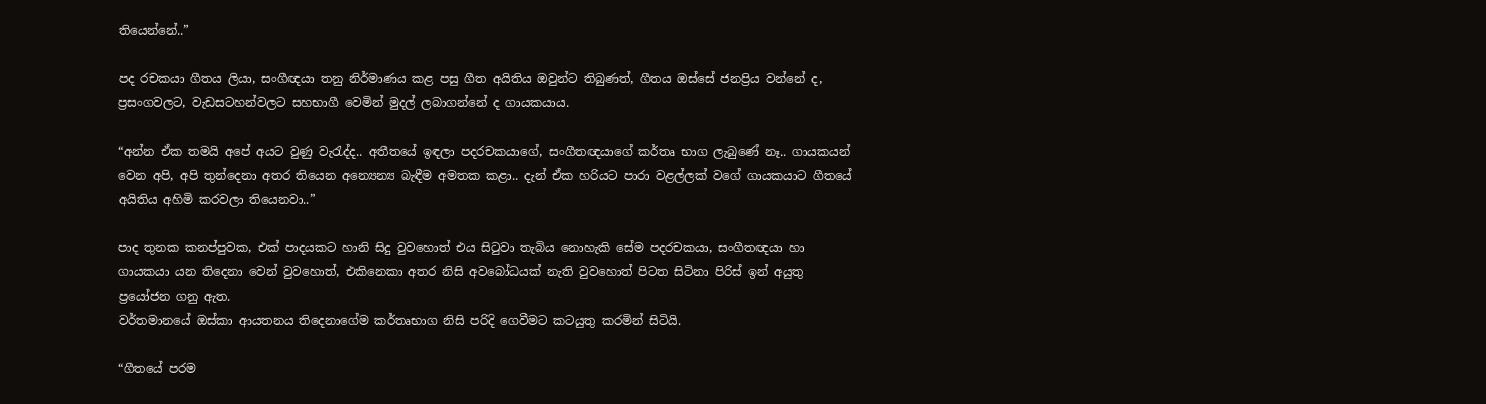තියෙන්නේ..”

පද රචකයා ගීතය ලියා, සංගීඥයා තනු නිර්මාණය කළ පසු ගීත අයිතිය ඔවුන්ට තිබුණත්, ගීතය ඔස්සේ ජනප්‍රිය වන්නේ ද, ප්‍රසංගවලට, වැඩසටහන්වලට සහභාගී වෙමින් මුදල් ලබාගන්නේ ද ගායකයාය.

“අන්න ඒක තමයි අපේ අයට වුණු වැරැද්ද.. අතීතයේ ඉඳලා පදරචකයාගේ, සංගීතඥයාගේ කර්තෘ භාග ලැබුණේ නෑ.. ගායකයන් වෙන අපි, අපි තුන්දෙනා අතර තියෙන අන්‍යෙන්‍ය බැඳීම අමතක කළා.. දැන් ඒක හරියට පාරා වළල්ලක් වගේ ගායකයාට ගීතයේ අයිතිය අහිමි කරවලා තියෙනවා..”

පාද තුනක කනප්පුවක, එක් පාදයකට හානි සිදු වුවහොත් එය සිටුවා තැබිය නොහැකි සේම පදරචකයා, සංගීතඥයා හා ගායකයා යන තිදෙනා වෙන් වුවහොත්, එකිනෙකා අතර නිසි අවබෝධයක් නැති වුවහොත් පිටත සිටිනා පිරිස් ඉන් අයුතු ප්‍රයෝජන ගනු ඇත.
වර්තමානයේ ඔස්කා ආයතනය තිදෙනාගේම කර්තෘභාග නිසි පරිදි ගෙවීමට කටයුතු කරමින් සිටියි.

“ගීතයේ පරම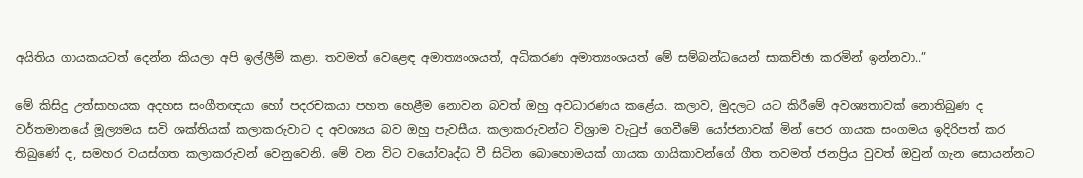අයිතිය ගායකයටත් දෙන්න කියලා අපි ඉල්ලීම් කළා. තවමත් වෙළෙඳ අමාත්‍යංශයත්, අධිකරණ අමාත්‍යංශයත් මේ සම්බන්ධයෙන් සාකච්ඡා කරමින් ඉන්නවා..”

මේ කිසිදු උත්සාහයක අදහස සංගීතඥයා හෝ පදරචකයා පහත හෙළීම නොවන බවත් ඔහු අවධාරණය කළේය. කලාව, මුදලට යට කිරීමේ අවශ්‍යතාවක් නොතිබුණ ද වර්තමානයේ මූල්‍යමය සවි ශක්තියක් කලාකරුවාට ද අවශ්‍යය බව ඔහු පැවසීය. කලාකරුවන්ට විශ්‍රාම වැටුප් ගෙවීමේ යෝජනාවක් මින් පෙර ගායක සංගමය ඉදිරිපත් කර තිබුණේ ද, සමහර වයස්ගත කලාකරුවන් වෙනුවෙනි. මේ වන විට වයෝවෘද්ධ වී සිටින බොහොමයක් ගායක ගායිකාවන්ගේ ගීත තවමත් ජනප්‍රිය වුවත් ඔවුන් ගැන සොයන්නට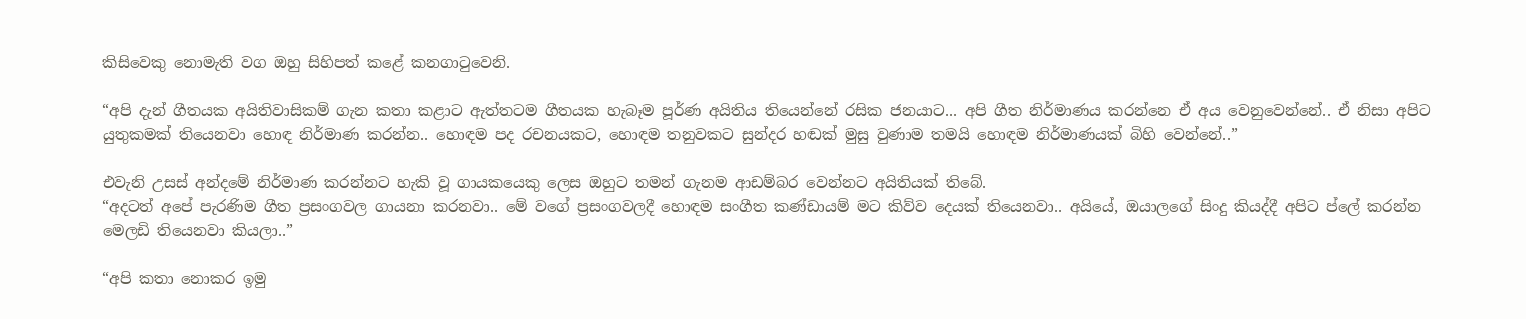කිසිවෙකු නොමැති වග ඔහු සිහිපත් කළේ කනගාටුවෙනි.

“අපි දැන් ගීතයක අයිතිවාසිකම් ගැන කතා කළාට ඇත්තටම ගීතයක හැබෑම පූර්ණ අයිතිය තියෙන්නේ රසික ජනයාට... අපි ගීත නිර්මාණය කරන්නෙ ඒ අය වෙනුවෙන්නේ.. ඒ නිසා අපිට යුතුකමක් තියෙනවා හොඳ නිර්මාණ කරන්න.. හොඳම පද රචනයකට, හොඳම තනුවකට සුන්දර හඬක් මුසු වුණාම තමයි හොඳම නිර්මාණයක් බිහි වෙන්නේ..”

එවැනි උසස් අන්දමේ නිර්මාණ කරන්නට හැකි වූ ගායකයෙකු ලෙස ඔහුට තමන් ගැනම ආඩම්බර වෙන්නට අයිතියක් තිබේ.
“අදටත් අපේ පැරණිම ගීත ප්‍රසංගවල ගායනා කරනවා.. මේ වගේ ප්‍රසංගවලදී හොඳම සංගීත කණ්ඩායම් මට කිව්ව දෙයක් තියෙනවා.. අයියේ, ඔයාලගේ සිංදු කියද්දී අපිට ප්ලේ කරන්න මෙලඩි තියෙනවා කියලා..”

“අපි කතා නොකර ඉමු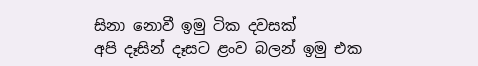සිනා නොවී ඉමු ටික දවසක්
අපි දෑසින් දෑසට ළංව බලන් ඉමු එක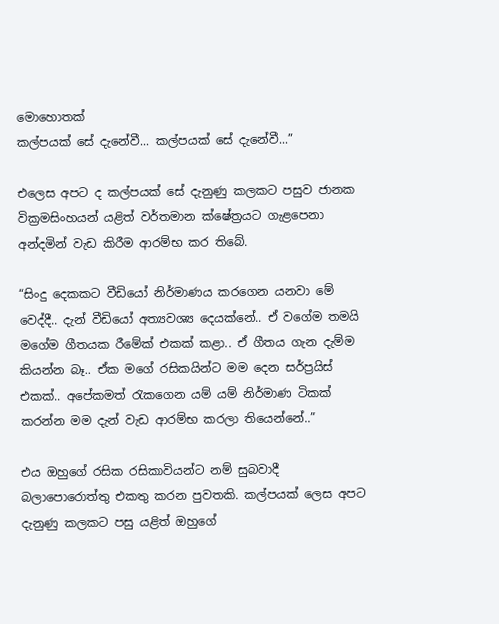මොහොතක්
කල්පයක් සේ දැනේවී... කල්පයක් සේ දැනේවී...”

එලෙස අපට ද කල්පයක් සේ දැනුණු කලකට පසුව ජානක වික්‍රමසිංහයන් යළිත් වර්තමාන ක්ෂේත්‍රයට ගැළපෙනා අන්දමින් වැඩ කිරීම ආරම්භ කර තිබේ.

“සිංදු දෙකකට වීඩියෝ නිර්මාණය කරගෙන යනවා මේ වෙද්දී.. දැන් වීඩියෝ අත්‍යවශ්‍ය දෙයක්නේ.. ඒ වගේම තමයි මගේම ගීතයක රීමේක් එකක් කළා.. ඒ ගීතය ගැන දැම්ම කියන්න බෑ.. ඒක මගේ රසිකයින්ට මම දෙන සර්ප්‍රයිස් එකක්.. අපේකමත් රැකගෙන යම් යම් නිර්මාණ ටිකක් කරන්න මම දැන් වැඩ ආරම්භ කරලා තියෙන්නේ..”

එය ඔහුගේ රසික රසිකාවියන්ට නම් සුබවාදී බලාපොරොත්තු එකතු කරන පුවතකි. කල්පයක් ලෙස අපට දැනුණු කලකට පසු යළිත් ඔහුගේ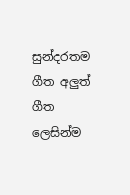සුන්දරතම ගීත අලුත් ගීත ලෙසින්ම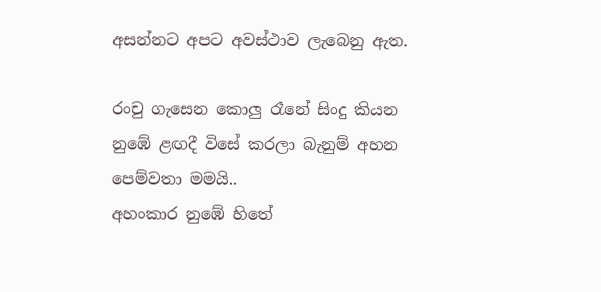අසන්නට අපට අවස්ථාව ලැබෙනු ඇත.

රංචු ගැසෙන කොලු රෑනේ සිංදු කියන
නුඹේ ළඟදී විසේ කරලා බැනුම් අහන
පෙම්වතා මමයි..
අහංකාර නුඹේ හිතේ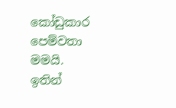කෝඩුකාර පෙම්වතා මමයි.
ඉතින්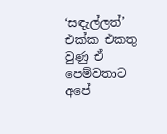‘සඳැල්ලත්’ එක්ක එකතු වුණු ඒ පෙම්වතාට අපේ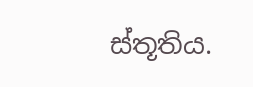ස්තූතිය.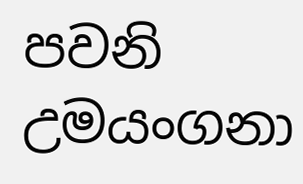පවනි උමයංගනා